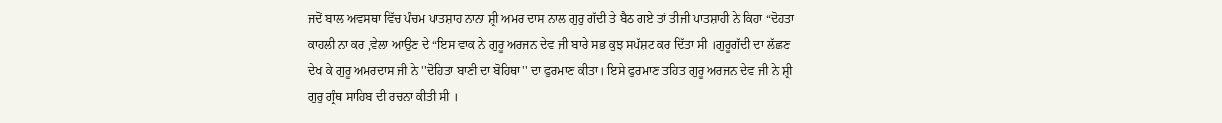ਜਦੋਂ ਬਾਲ ਅਵਸਥਾ ਵਿੱਚ ਪੰਚਮ ਪਾਤਸ਼ਾਹ ਨਾਨਾ ਸ਼੍ਰੀ ਅਮਰ ਦਾਸ ਨਾਲ ਗੁਰੁ ਗੱਦੀ ਤੇ ਬੈਠ ਗਏ ਤਾਂ ਤੀਜੀ ਪਾਤਸ਼ਾਹੀ ਨੇ ਕਿਹਾ “ਦੋਹਤਾ ਕਾਹਲੀ ਨਾ ਕਰ ,ਵੇਲਾ ਆਉਣ ਦੇ “ਇਸ ਵਾਕ ਨੇ ਗੁਰੂ ਅਰਜਨ ਦੇਵ ਜੀ ਬਾਰੇ ਸਭ ਕੁਝ ਸਪੱਸ਼ਟ ਕਰ ਦਿੱਤਾ ਸੀ ।ਗੁਰੂਗੱਦੀ ਦਾ ਲੱਛਣ ਦੇਖ ਕੇ ਗੁਰੂ ਅਮਰਦਾਸ ਜੀ ਨੇ ''ਦੋਹਿਤਾ ਬਾਣੀ ਦਾ ਬੋਹਿਥਾ'' ਦਾ ਫੁਰਮਾਣ ਕੀਤਾ। ਇਸੇ ਫੁਰਮਾਣ ਤਹਿਤ ਗੁਰੂ ਅਰਜਨ ਦੇਵ ਜੀ ਨੇ ਸ਼੍ਰੀ ਗੁਰੁ ਗ੍ਰੰਥ ਸਾਹਿਬ ਦੀ ਰਚਨਾ ਕੀਤੀ ਸੀ ।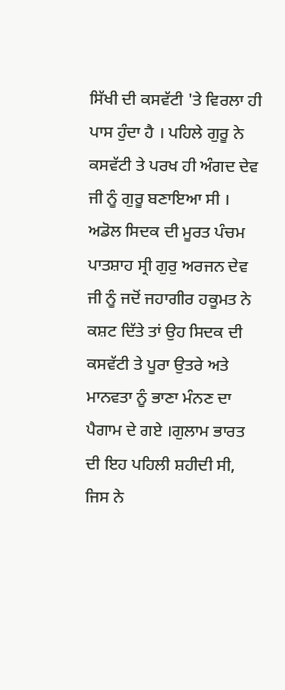ਸਿੱਖੀ ਦੀ ਕਸਵੱਟੀ 'ਤੇ ਵਿਰਲਾ ਹੀ ਪਾਸ ਹੁੰਦਾ ਹੈ । ਪਹਿਲੇ ਗੁਰੂ ਨੇ ਕਸਵੱਟੀ ਤੇ ਪਰਖ ਹੀ ਅੰਗਦ ਦੇਵ ਜੀ ਨੂੰ ਗੁਰੂ ਬਣਾਇਆ ਸੀ । ਅਡੋਲ ਸਿਦਕ ਦੀ ਮੂਰਤ ਪੰਚਮ ਪਾਤਸ਼ਾਹ ਸ੍ਰੀ ਗੁਰੁ ਅਰਜਨ ਦੇਵ ਜੀ ਨੂੰ ਜਦੋਂ ਜਹਾਗੀਰ ਹਕੂਮਤ ਨੇ ਕਸ਼ਟ ਦਿੱਤੇ ਤਾਂ ਉਹ ਸਿਦਕ ਦੀ ਕਸਵੱਟੀ ਤੇ ਪੂਰਾ ਉਤਰੇ ਅਤੇ ਮਾਨਵਤਾ ਨੂੰ ਭਾਣਾ ਮੰਨਣ ਦਾ ਪੈਗਾਮ ਦੇ ਗਏ ।ਗੁਲਾਮ ਭਾਰਤ ਦੀ ਇਹ ਪਹਿਲੀ ਸ਼ਹੀਦੀ ਸੀ, ਜਿਸ ਨੇ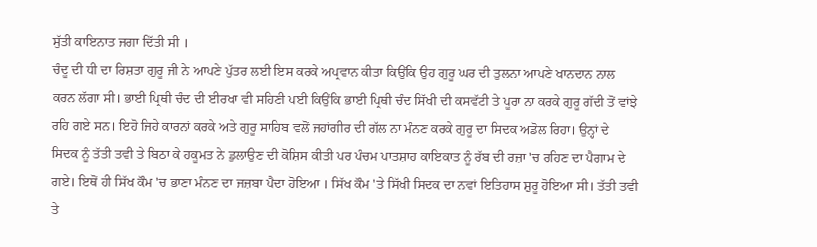ਸੁੱਤੀ ਕਾਇਨਾਤ ਜਗਾ ਦਿੱਤੀ ਸੀ ।
ਚੰਦੂ ਦੀ ਧੀ ਦਾ ਰਿਸ਼ਤਾ ਗੁਰੂ ਜੀ ਨੇ ਆਪਣੇ ਪੁੱਤਰ ਲਈ ਇਸ ਕਰਕੇ ਅਪ੍ਰਵਾਨ ਕੀਤਾ ਕਿਉਂਕਿ ਉਹ ਗੁਰੂ ਘਰ ਦੀ ਤੁਲਨਾ ਆਪਣੇ ਖਾਨਦਾਨ ਨਾਲ ਕਰਨ ਲੱਗਾ ਸੀ। ਭਾਈ ਪ੍ਰਿਥੀ ਚੰਦ ਦੀ ਈਰਖਾ ਵੀ ਸਹਿਣੀ ਪਈ ਕਿਉਂਕਿ ਭਾਈ ਪ੍ਰਿਥੀ ਚੰਦ ਸਿੱਖੀ ਦੀ ਕਸਵੱਟੀ ਤੇ ਪੂਰਾ ਨਾ ਕਰਕੇ ਗੁਰੂ ਗੱਦੀ ਤੋਂ ਵਾਂਝੇ ਰਹਿ ਗਏ ਸਨ। ਇਹੋ ਜਿਹੇ ਕਾਰਨਾਂ ਕਰਕੇ ਅਤੇ ਗੁਰੂ ਸਾਹਿਬ ਵਲੋਂ ਜਹਾਂਗੀਰ ਦੀ ਗੱਲ ਨਾ ਮੰਨਣ ਕਰਕੇ ਗੁਰੂ ਦਾ ਸਿਦਕ ਅਡੋਲ ਰਿਹਾ। ਉਨ੍ਹਾਂ ਦੇ ਸਿਦਕ ਨੂੰ ਤੱਤੀ ਤਵੀ ਤੇ ਬਿਠਾ ਕੇ ਹਕੂਮਤ ਨੇ ਡੁਲਾਉਣ ਦੀ ਕੋਸ਼ਿਸ ਕੀਤੀ ਪਰ ਪੰਚਮ ਪਾਤਸ਼ਾਹ ਕਾਇਕਾਤ ਨੂੰ ਰੱਬ ਦੀ ਰਜ਼ਾ 'ਚ ਰਹਿਣ ਦਾ ਪੈਗਾਮ ਦੇ ਗਏ। ਇਥੋਂ ਹੀ ਸਿੱਖ ਕੌਮ 'ਚ ਭਾਣਾ ਮੰਨਣ ਦਾ ਜਜ਼ਬਾ ਪੈਦਾ ਹੋਇਆ । ਸਿੱਖ ਕੌਮ 'ਤੇ ਸਿੱਖੀ ਸਿਦਕ ਦਾ ਨਵਾਂ ਇਤਿਹਾਸ ਸ਼ੁਰੂ ਹੋਇਆ ਸੀ। ਤੱਤੀ ਤਵੀ ਤੇ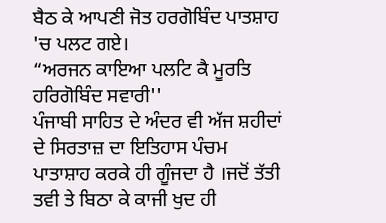ਬੈਠ ਕੇ ਆਪਣੀ ਜੋਤ ਹਰਗੋਬਿੰਦ ਪਾਤਸ਼ਾਹ 'ਚ ਪਲਟ ਗਏ।
“ਅਰਜਨ ਕਾਇਆ ਪਲਟਿ ਕੈ ਮੂਰਤਿ ਹਰਿਗੋਬਿੰਦ ਸਵਾਰੀ''
ਪੰਜਾਬੀ ਸਾਹਿਤ ਦੇ ਅੰਦਰ ਵੀ ਅੱਜ ਸ਼ਹੀਦਾਂ ਦੇ ਸਿਰਤਾਜ਼ ਦਾ ਇਤਿਹਾਸ ਪੰਚਮ ਪਾਤਾਸ਼ਾਹ ਕਰਕੇ ਹੀ ਗੂੰਜਦਾ ਹੈ ।ਜਦੋਂ ਤੱਤੀ ਤਵੀ ਤੇ ਬਿਠਾ ਕੇ ਕਾਜੀ ਖੁਦ ਹੀ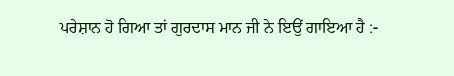ਪਰੇਸ਼ਾਨ ਹੋ ਗਿਆ ਤਾਂ ਗੁਰਦਾਸ ਮਾਨ ਜੀ ਨੇ ਇਉਂ ਗਾਇਆ ਹੈ :-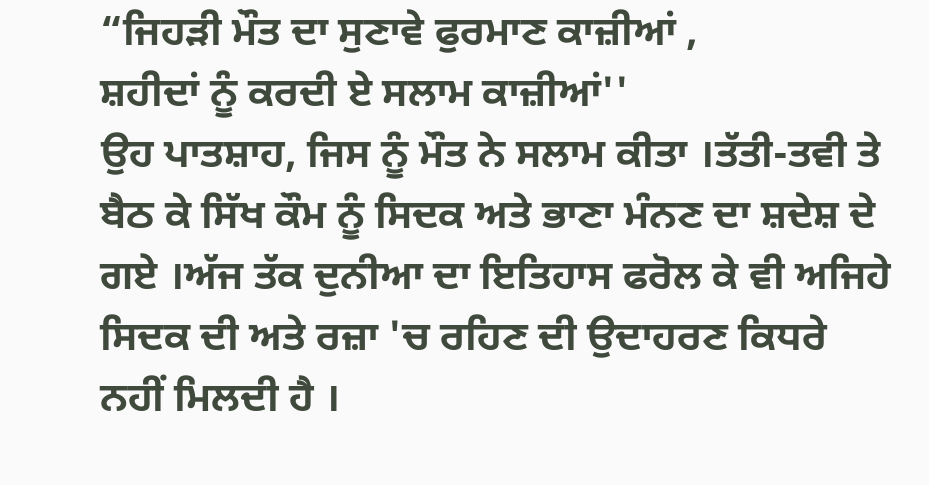“ਜਿਹੜੀ ਮੌਤ ਦਾ ਸੁਣਾਵੇ ਫੁਰਮਾਣ ਕਾਜ਼ੀਆਂ ,
ਸ਼ਹੀਦਾਂ ਨੂੰ ਕਰਦੀ ਏ ਸਲਾਮ ਕਾਜ਼ੀਆਂ''
ਉਹ ਪਾਤਸ਼ਾਹ, ਜਿਸ ਨੂੰ ਮੌਤ ਨੇ ਸਲਾਮ ਕੀਤਾ ।ਤੱਤੀ-ਤਵੀ ਤੇ ਬੈਠ ਕੇ ਸਿੱਖ ਕੌਮ ਨੂੰ ਸਿਦਕ ਅਤੇ ਭਾਣਾ ਮੰਨਣ ਦਾ ਸ਼ਦੇਸ਼ ਦੇ ਗਏ ।ਅੱਜ ਤੱਕ ਦੁਨੀਆ ਦਾ ਇਤਿਹਾਸ ਫਰੋਲ ਕੇ ਵੀ ਅਜਿਹੇ ਸਿਦਕ ਦੀ ਅਤੇ ਰਜ਼ਾ 'ਚ ਰਹਿਣ ਦੀ ਉਦਾਹਰਣ ਕਿਧਰੇ ਨਹੀਂ ਮਿਲਦੀ ਹੈ ।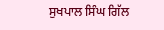ਸੁਖਪਾਲ ਸਿੰਘ ਗਿੱਲ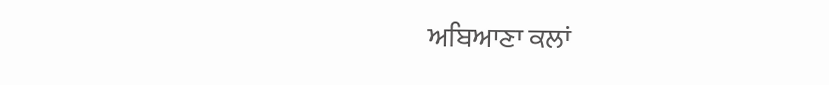ਅਬਿਆਣਾ ਕਲਾਂ